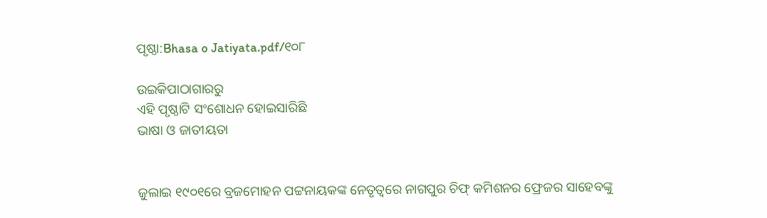ପୃଷ୍ଠା:Bhasa o Jatiyata.pdf/୧୦୮

ଉଇକିପାଠାଗାର‌ରୁ
ଏହି ପୃଷ୍ଠାଟି ସଂଶୋଧନ ହୋଇସାରିଛି
ଭାଷା ଓ ଜାତୀୟତା


ଜୁଲାଇ ୧୯୦୧ରେ ବ୍ରଜମୋହନ ପଟ୍ଟନାୟକଙ୍କ ନେତୃତ୍ୱରେ ନାଗପୁର ଚିଫ୍ କମିଶନର ଫ୍ରେଜର ସାହେବଙ୍କୁ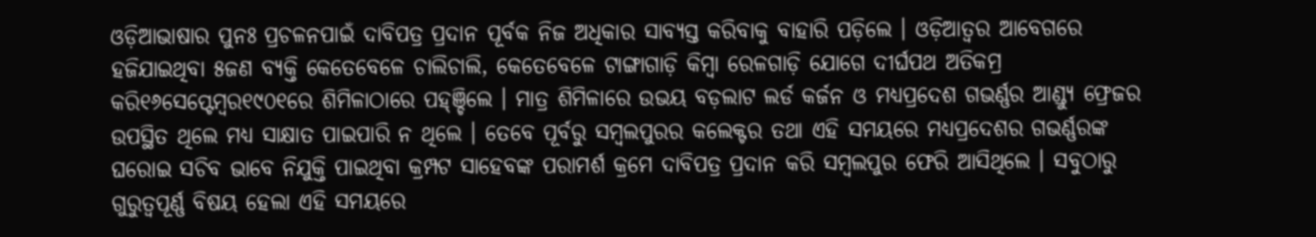ଓଡ଼ିଆଭାଷାର ପୁନଃ ପ୍ରଚଳନପାଇଁ ଦାବିପତ୍ର ପ୍ରଦାନ ପୂର୍ବକ ନିଜ ଅଧିକାର ସାବ୍ୟସ୍ତ କରିବାକୁ ବାହାରି ପଡ଼ିଲେ । ଓଡ଼ିଆତ୍ୱର ଆବେଗରେ ହଜିଯାଇଥିବା ୫ଜଣ ବ୍ୟକ୍ତି କେତେବେଳେ ଚାଲିଚାଲି, କେତେବେଳେ ଟାଙ୍ଗାଗାଡ଼ି କିମ୍ବା ରେଳଗାଡ଼ି ଯୋଗେ ଦୀର୍ଘପଥ ଅତିକମ୍ର କରି୧୬ସେପ୍ଟେମ୍ବର୧୯୦୧ରେ ଶିମିଳାଠାରେ ପହ୍ଞ୍ଚିଲେ । ମାତ୍ର ଶିମିଳାରେ ଉଭୟ ବଡ଼ଲାଟ ଲର୍ଡ କର୍ଜନ ଓ ମଧ୍ୟପ୍ରଦେଶ ଗଭର୍ଣ୍ଣର ଆଣ୍ଡ୍ୟୁ ଫ୍ରେଜର ଉପସ୍ଥିତ ଥିଲେ ମଧ୍ୟ ସାକ୍ଷାତ ପାଇପାରି ନ ଥିଲେ । ତେବେ ପୂର୍ବରୁ ସମ୍ବଲପୁରର କଲେକ୍ଟର ତଥା ଏହି ସମୟରେ ମଧ୍ୟପ୍ରଦେଶର ଗଭର୍ଣ୍ଣରଙ୍କ ଘରୋଇ ସଚିବ ଭାବେ ନିଯୁକ୍ତି ପାଇଥିବା କ୍ରମ୍ପଟ ସାହେବଙ୍କ ପରାମର୍ଶ କ୍ରମେ ଦାବିପତ୍ର ପ୍ରଦାନ କରି ସମ୍ବଲପୁର ଫେରି ଆସିଥିଲେ । ସବୁଠାରୁ ଗୁରୁତ୍ୱପୂର୍ଣ୍ଣ ବିଷୟ ହେଲା ଏହି ସମୟରେ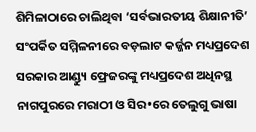ଶିମିଳାଠାରେ ଚାଲିଥିବା ‘ସର୍ବଭାରତୀୟ ଶିକ୍ଷାନୀତି’ ସଂପର୍କିତ ସମ୍ମିଳନୀରେ ବଡ଼ଲାଟ କର୍ଜ୍ଜନ ମଧ୍ୟପ୍ରଦେଶ ସରକାର ଆଣ୍ଡ୍ୟୁ ଫ୍ରେଜରଙ୍କୁ ମଧ୍ୟପ୍ରଦେଶ ଅଧିନସ୍ଥ ନାଗପୁରରେ ମରାଠୀ ଓ ସିର•ରେ ତେଲୁଗୁ ଭାଷା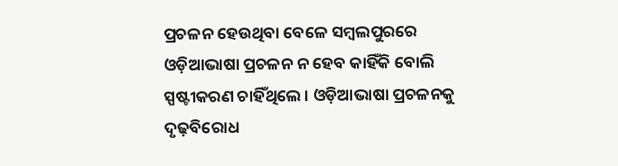ପ୍ରଚଳନ ହେଉଥିବା ବେଳେ ସମ୍ବଲପୁରରେ ଓଡ଼ିଆଭାଷା ପ୍ରଚଳନ ନ ହେବ କାହିଁକି ବୋଲି ସ୍ପଷ୍ଟୀକରଣ ଚାହିଁଥିଲେ । ଓଡ଼ିଆଭାଷା ପ୍ରଚଳନକୁ ଦୃଢ଼ବିରୋଧ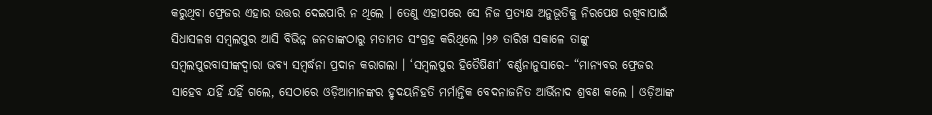କରୁଥିବା ଫ୍ରେଜର ଏହାର ଉତ୍ତର ଦେଇପାରି ନ ଥିଲେ । ତେଣୁ ଏହାପରେ ସେ ନିଜ ପ୍ରତ୍ୟକ୍ଷ ଅନୁଭୂତିକୁ ନିରପେକ୍ଷ ରଖିବାପାଇଁ ସିଧାସଳଖ ସମ୍ବଲପୁର ଆସି ବିଭିନ୍ନ ଜନତାଙ୍କଠାରୁ ମତାମତ ସଂଗ୍ରହ କରିଥିଲେ ।୨୬ ତାରିଖ ସକାଳେ ତାଙ୍କୁ ସମ୍ବଲପୁରବାସୀଙ୍କ‌ଦ୍ୱା‌ରା ଭବ୍ୟ ସମ୍ବର୍ଦ୍ଧନା ପ୍ରଦାନ କରାଗଲା । ‘ସମ୍ବଲପୁର ହିତୈଷିଣୀ’ ବର୍ଣ୍ଣନାନୁସାରେ- “ମାନ୍ୟବର ଫ୍ରେଜର ସାହେବ ଯହିଁ ଯହିଁ ଗଲେ, ସେଠାରେ ଓଡ଼ିଆମାନଙ୍କର ହୃଦୟନିହତି ମର୍ମାନ୍ତିକ ବେଦନାଜନିତ ଆର୍ଭିନାଦ ଶ୍ରବଣ କଲେ । ଓଡ଼ିଆଙ୍କ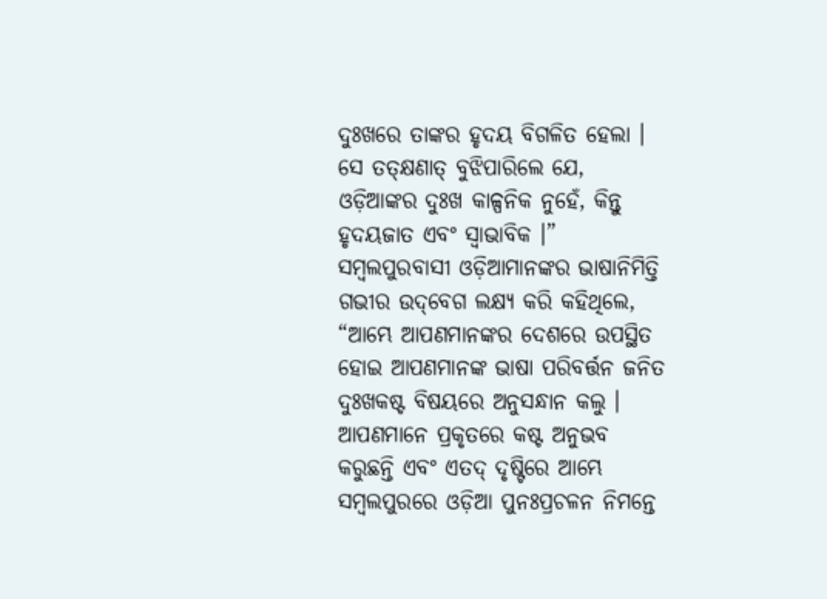ଦୁଃଖରେ ତାଙ୍କର ହୃଦୟ ବିଗଳିତ ହେଲା । ସେ ତତ୍‌କ୍ଷଣାତ୍ ବୁଝିପାରିଲେ ଯେ, ଓଡ଼ିଆଙ୍କର ଦୁଃଖ କାଳ୍ପନିକ ନୁହେଁ, କିନ୍ତୁ ହୃଦୟଜାତ ଏବଂ ସ୍ୱାଭାବିକ ।” ସମ୍ବଲପୁରବାସୀ ଓଡ଼ିଆମାନଙ୍କର ଭାଷାନିମିତ୍ତି ଗଭୀର ଉଦ୍‌ବେଗ ଲକ୍ଷ୍ୟ କରି କହିଥିଲେ, “ଆମ୍ଭେ ଆପଣମାନଙ୍କର ଦେଶରେ ଉପସ୍ଥିତ ହୋଇ ଆପଣମାନଙ୍କ ଭାଷା ପରିବର୍ତ୍ତନ ଜନିତ ଦୁଃଖକଷ୍ଟ ବିଷୟରେ ଅନୁସନ୍ଧାନ କଲୁ । ଆପଣମାନେ ପ୍ରକୃତରେ କଷ୍ଟ ଅନୁଭବ କରୁଛନ୍ତି ଏବଂ ଏତଦ୍ ଦୃଷ୍ଟିରେ ଆମ୍ଭେ ସମ୍ବଲପୁରରେ ଓଡ଼ିଆ ପୁନଃପ୍ରଚଳନ ନିମନ୍ତେ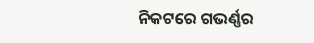ନିକଟରେ ଗଭର୍ଣ୍ଣର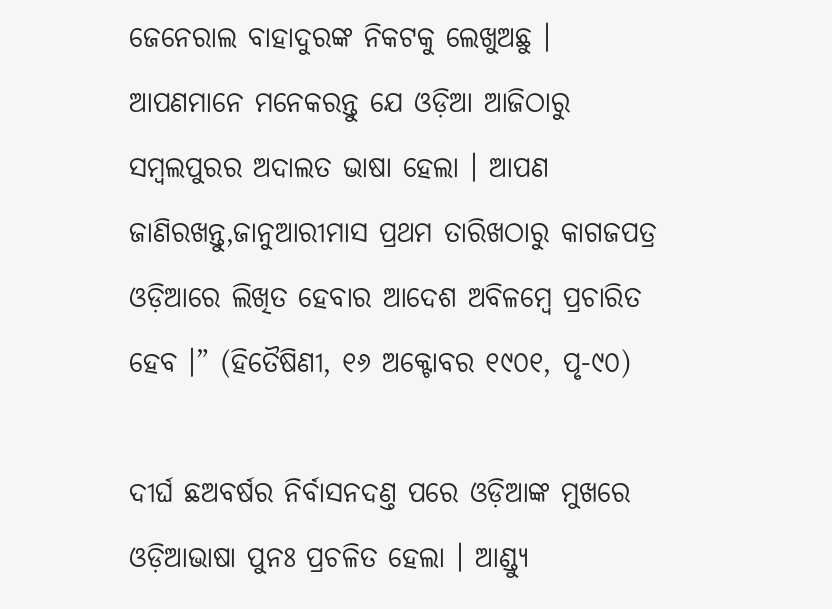ଜେନେରାଲ ବାହାଦୁରଙ୍କ ନିକଟକୁ ଲେଖୁଅଛୁ । ଆପଣମାନେ ମନେକରନ୍ତୁ ଯେ ଓଡ଼ିଆ ଆଜିଠାରୁ ସମ୍ବଲପୁରର ଅଦାଲତ ଭାଷା ହେଲା । ଆପଣ ଜାଣିରଖନ୍ତୁ,ଜାନୁଆରୀମାସ ପ୍ରଥମ ତାରିଖଠାରୁ କାଗଜପତ୍ର ଓଡ଼ିଆରେ ଲିଖିତ ହେବାର ଆଦେଶ ଅବିଳମ୍ବେ ପ୍ରଚାରିତ ହେବ ।” (ହିତୈଷିଣୀ, ୧୬ ଅକ୍ଟୋବର ୧୯୦୧, ପୃ-୯୦)

ଦୀର୍ଘ ଛଅବର୍ଷର ନିର୍ବାସନ‌ଦଣ୍ତ ପରେ ଓଡ଼ିଆଙ୍କ ମୁଖରେ ଓଡ଼ିଆଭାଷା ପୁନଃ ପ୍ରଚଳିତ ହେଲା । ଆଣ୍ଡ୍ୟୁ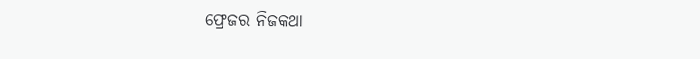ଫ୍ରେଜର ନିଜକଥା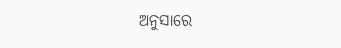ଅନୁସାରେ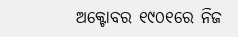ଅକ୍ଟୋବର ୧୯୦୧ରେ ନିଜ